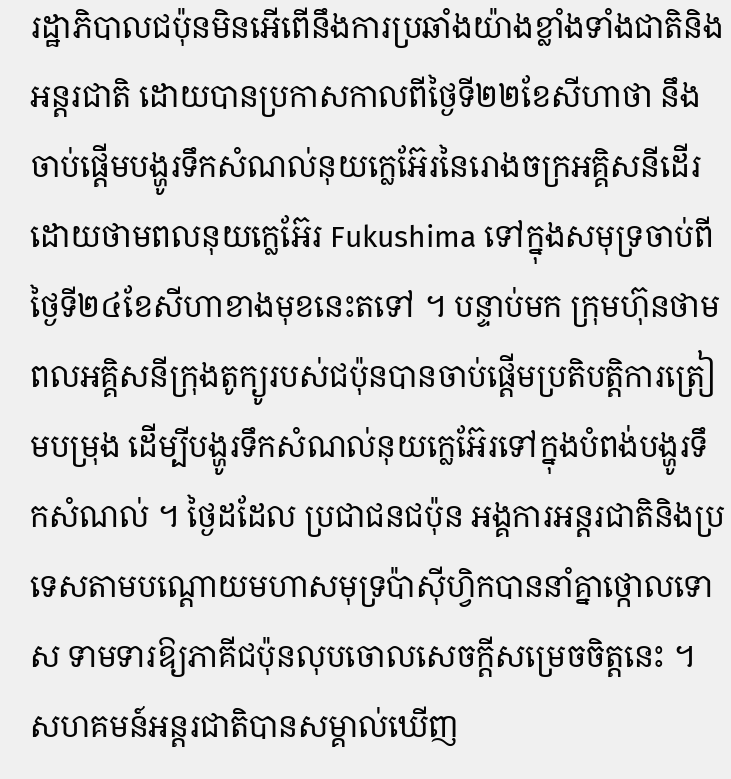រដ្ឋាភិបាលជប៉ុនមិនអើពើនឹងការប្រឆាំងយ៉ាងខ្លាំងទាំងជាតិនិងអន្តរជាតិ ដោយបានប្រកាសកាលពីថ្ងៃទី២២ខែសីហាថា នឹងចាប់ផ្តើមបង្ហូរទឹកសំណល់នុយក្លេអ៊ែរនៃរោងចក្រអគ្គិសនីដើរដោយថាមពលនុយក្លេអ៊ែរ Fukushima ទៅក្នុងសមុទ្រចាប់ពីថ្ងៃទី២៤ខែសីហាខាងមុខនេះតទៅ ។ បន្ទាប់មក ក្រុមហ៊ុនថាមពលអគ្គិសនីក្រុងតូក្យូរបស់ជប៉ុនបានចាប់ផ្តើមប្រតិបត្តិការត្រៀមបម្រុង ដើម្បីបង្ហូរទឹកសំណល់នុយក្លេអ៊ែរទៅក្នុងបំពង់បង្ហូរទឹកសំណល់ ។ ថ្ងៃដដែល ប្រជាជនជប៉ុន អង្គការអន្តរជាតិនិងប្រទេសតាមបណ្តោយមហាសមុទ្រប៉ាស៊ីហ្វិកបាននាំគ្នាថ្កោលទោស ទាមទារឱ្យភាគីជប៉ុនលុបចោលសេចក្តីសម្រេចចិត្តនេះ ។ សហគមន៍អន្តរជាតិបានសម្គាល់ឃើញ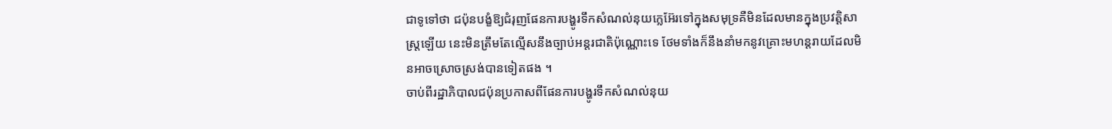ជាទូទៅថា ជប៉ុនបង្ខំឱ្យជំរុញផែនការបង្ហូរទឹកសំណល់នុយក្លេអ៊ែរទៅក្នុងសមុទ្រគឺមិនដែលមានក្នុងប្រវត្តិសាស្ត្រឡើយ នេះមិនត្រឹមតែល្មើសនឹងច្បាប់អន្តរជាតិប៉ុណ្ណោះទេ ថែមទាំងក៏នឹងនាំមកនូវគ្រោះមហន្តរាយដែលមិនអាចស្រោចស្រង់បានទៀតផង ។
ចាប់ពីរដ្ឋាភិបាលជប៉ុនប្រកាសពីផែនការបង្ហូរទឹកសំណល់នុយ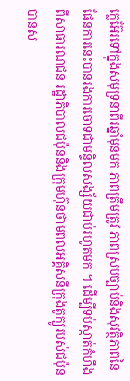ក្លេអ៊ែរទៅក្នុងសមុទ្រនាពីរឆ្នាំមុនមក ភាពត្រឹមត្រូវ ភាពស្របច្បាប់និងសុវត្ថិភាពនៃផែនការនេះបានរងការចោទជាមន្ទិលសង្ស័យជាប់រហូតមក ។ ដើម្បីទប់ស្កាត់កំហឹងពីសាធារណជន រដ្ឋាភិបាលជប៉ុននិងក្រុមហ៊ុនថាមពលអគ្គិសនីក្រុងតូក្យូរបស់ជប៉ុនបានស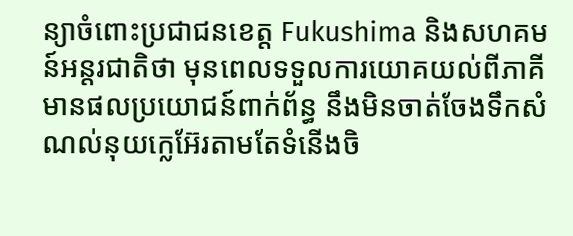ន្យាចំពោះប្រជាជនខេត្ត Fukushima និងសហគមន៍អន្តរជាតិថា មុនពេលទទួលការយោគយល់ពីភាគីមានផលប្រយោជន៍ពាក់ព័ន្ធ នឹងមិនចាត់ចែងទឹកសំណល់នុយក្លេអ៊ែរតាមតែទំនើងចិ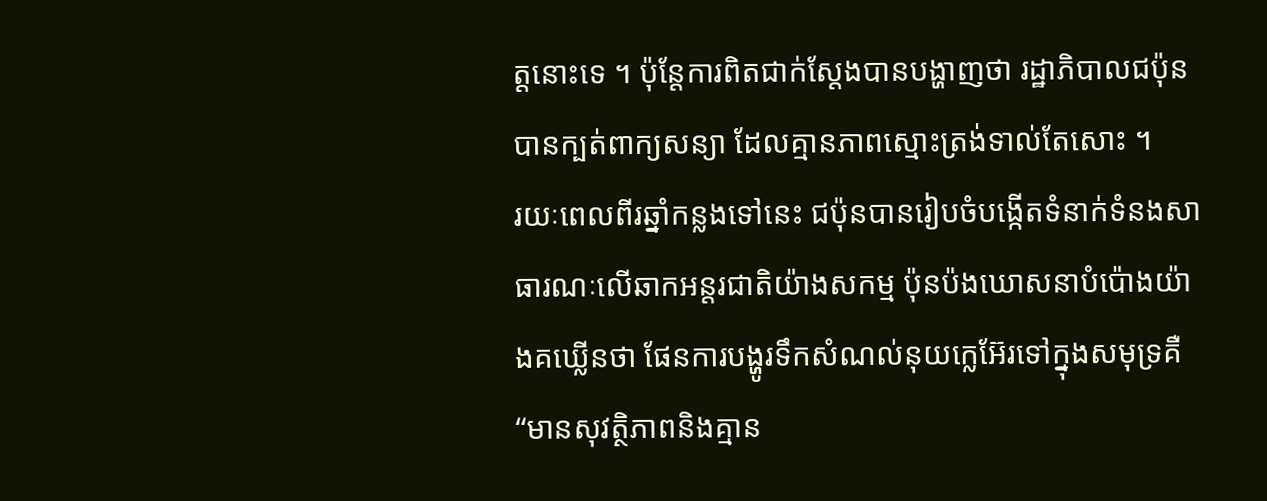ត្តនោះទេ ។ ប៉ុន្តែការពិតជាក់ស្តែងបានបង្ហាញថា រដ្ឋាភិបាលជប៉ុនបានក្បត់ពាក្យសន្យា ដែលគ្មានភាពស្មោះត្រង់ទាល់តែសោះ ។
រយៈពេលពីរឆ្នាំកន្លងទៅនេះ ជប៉ុនបានរៀបចំបង្កើតទំនាក់ទំនងសាធារណៈលើឆាកអន្តរជាតិយ៉ាងសកម្ម ប៉ុនប៉ងឃោសនាបំប៉ោងយ៉ាងគឃ្លើនថា ផែនការបង្ហូរទឹកសំណល់នុយក្លេអ៊ែរទៅក្នុងសមុទ្រគឺ “មានសុវត្ថិភាពនិងគ្មាន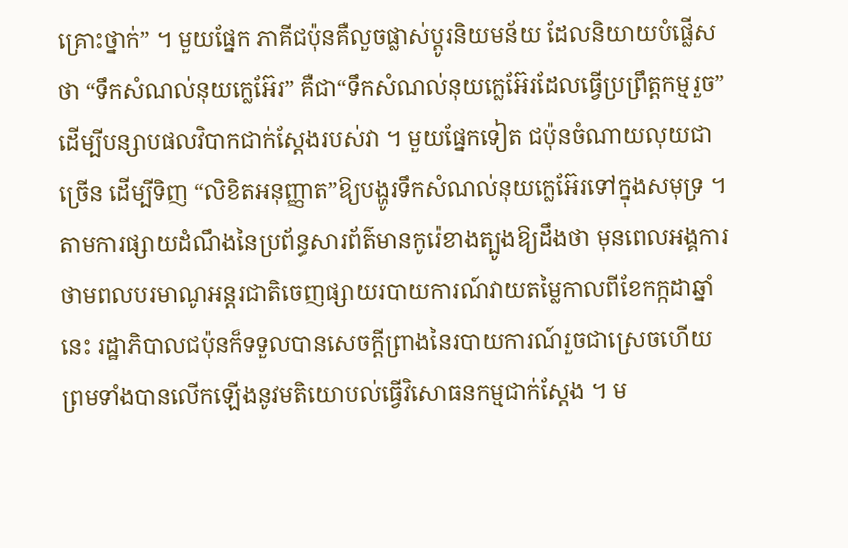គ្រោះថ្នាក់” ។ មួយផ្នែក ភាគីជប៉ុនគឺលួចផ្លាស់ប្តូរនិយមន័យ ដែលនិយាយបំផ្លើសថា “ទឹកសំណល់នុយក្លេអ៊ែរ” គឺជា“ទឹកសំណល់នុយក្លេអ៊ែរដែលធ្វើប្រព្រឹត្តកម្មរួច” ដើម្បីបន្សាបផលវិបាកជាក់ស្តែងរបស់វា ។ មួយផ្នែកទៀត ជប៉ុនចំណាយលុយជាច្រើន ដើម្បីទិញ “លិខិតអនុញ្ញាត”ឱ្យបង្ហូរទឹកសំណល់នុយក្លេអ៊ែរទៅក្នុងសមុទ្រ ។ តាមការផ្សាយដំណឹងនៃប្រព័ន្ធសារព័ត៌មានកូរ៉េខាងត្បូងឱ្យដឹងថា មុនពេលអង្គការថាមពលបរមាណូអន្តរជាតិចេញផ្សាយរបាយការណ៍វាយតម្លៃកាលពីខែកក្កដាឆ្នាំនេះ រដ្ឋាភិបាលជប៉ុនក៏ទទួលបានសេចក្តីព្រាងនៃរបាយការណ៍រួចជាស្រេចហើយ ព្រមទាំងបានលើកឡើងនូវមតិយោបល់ធ្វើវិសោធនកម្មជាក់ស្តែង ។ ម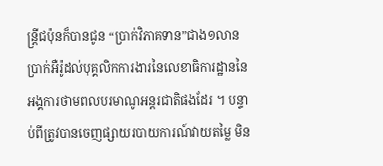ន្ត្រីជប៉ុនក៏បានជូន “ប្រាក់វិភាគទាន”ជាង១លានប្រាក់អឺរ៉ូដល់បុគ្គលិកការងារនៃលេខាធិការដ្ឋាននៃអង្គការថាមពលបរមាណូអន្តរជាតិផងដែរ ។ បន្ទាប់ពីត្រូវបានចេញផ្សាយរបាយការណ៍វាយតម្លៃ មិន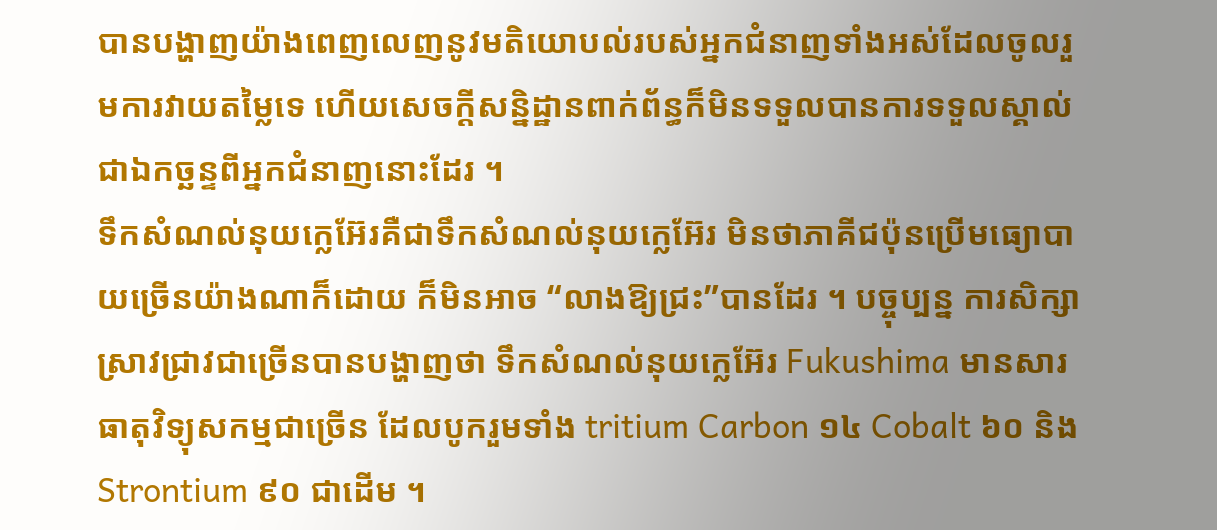បានបង្ហាញយ៉ាងពេញលេញនូវមតិយោបល់របស់អ្នកជំនាញទាំងអស់ដែលចូលរួមការវាយតម្លៃទេ ហើយសេចក្ដីសន្និដ្ឋានពាក់ព័ន្ធក៏មិនទទួលបានការទទួលស្គាល់ជាឯកច្ឆន្ទពីអ្នកជំនាញនោះដែរ ។
ទឹកសំណល់នុយក្លេអ៊ែរគឺជាទឹកសំណល់នុយក្លេអ៊ែរ មិនថាភាគីជប៉ុនប្រើមធ្យោបាយច្រើនយ៉ាងណាក៏ដោយ ក៏មិនអាច “លាងឱ្យជ្រះ”បានដែរ ។ បច្ចុប្បន្ន ការសិក្សាស្រាវជ្រាវជាច្រើនបានបង្ហាញថា ទឹកសំណល់នុយក្លេអ៊ែរ Fukushima មានសារធាតុវិទ្យុសកម្មជាច្រើន ដែលបូករួមទាំង tritium Carbon ១៤ Cobalt ៦០ និងStrontium ៩០ ជាដើម ។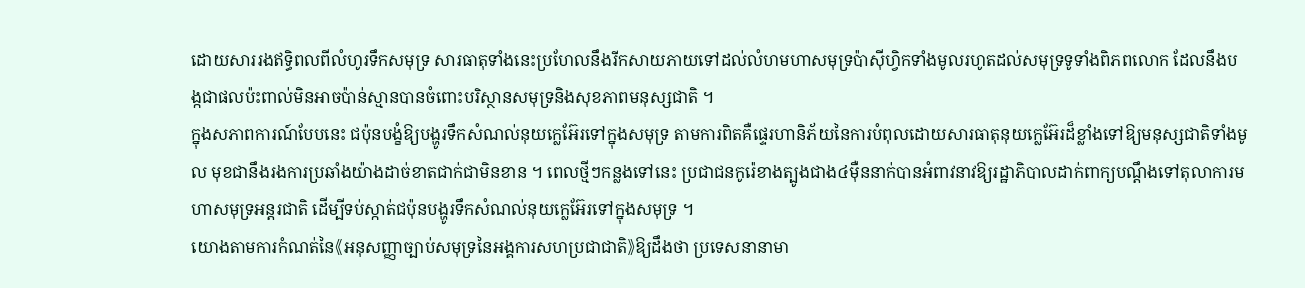ដោយសាររងឥទ្ធិពលពីលំហូរទឹកសមុទ្រ សារធាតុទាំងនេះប្រហែលនឹងរីកសាយភាយទៅដល់លំហមហាសមុទ្រប៉ាស៊ីហ្វិកទាំងមូលរហូតដល់សមុទ្រទូទាំងពិភពលោក ដែលនឹងបង្កជាផលប៉ះពាល់មិនអាចប៉ាន់ស្មានបានចំពោះបរិស្ថានសមុទ្រនិងសុខភាពមនុស្សជាតិ ។
ក្នុងសភាពការណ៍បែបនេះ ជប៉ុនបង្ខំឱ្យបង្ហូរទឹកសំណល់នុយក្លេអ៊ែរទៅក្នុងសមុទ្រ តាមការពិតគឺផ្ទេរហានិភ័យនៃការបំពុលដោយសារធាតុនុយក្លេអ៊ែរដ៏ខ្លាំងទៅឱ្យមនុស្សជាតិទាំងមូល មុខជានឹងរងការប្រឆាំងយ៉ាងដាច់ខាតជាក់ជាមិនខាន ។ ពេលថ្មីៗកន្លងទៅនេះ ប្រជាជនកូរ៉េខាងត្បូងជាង៤ម៉ឺននាក់បានអំពាវនាវឱ្យរដ្ឋាភិបាលដាក់ពាក្យបណ្តឹងទៅតុលាការមហាសមុទ្រអន្តរជាតិ ដើម្បីទប់ស្កាត់ជប៉ុនបង្ហូរទឹកសំណល់នុយក្លេអ៊ែរទៅក្នុងសមុទ្រ ។
យោងតាមការកំណត់នៃ《អនុសញ្ញាច្បាប់សមុទ្រនៃអង្គការសហប្រជាជាតិ》ឱ្យដឹងថា ប្រទេសនានាមា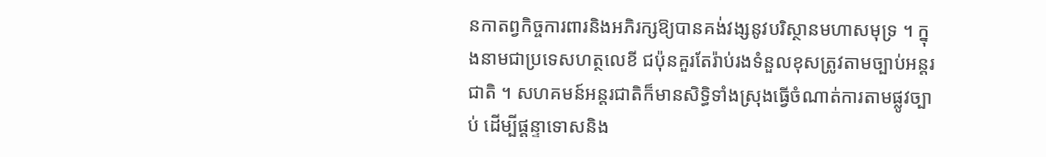នកាតព្វកិច្ចការពារនិងអភិរក្សឱ្យបានគង់វង្សនូវបរិស្ថានមហាសមុទ្រ ។ ក្នុងនាមជាប្រទេសហត្ថលេខី ជប៉ុនគួរតែរ៉ាប់រងទំនួលខុសត្រូវតាមច្បាប់អន្តរជាតិ ។ សហគមន៍អន្តរជាតិក៏មានសិទ្ធិទាំងស្រុងធ្វើចំណាត់ការតាមផ្លូវច្បាប់ ដើម្បីផ្តន្ទាទោសនិង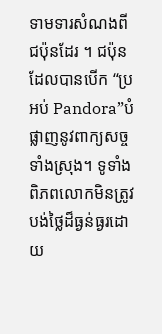ទាមទារសំណងពីជប៉ុនដែរ ។ ជប៉ុនដែលបានបើក “ប្រអប់ Pandora”បំផ្លាញនូវពាក្យសច្ចទាំងស្រុង។ ទូទាំងពិភពលោកមិនត្រូវបង់ថ្លៃដ៏ធ្ងន់ធ្ងរដោយ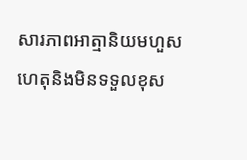សារភាពអាត្មានិយមហួសហេតុនិងមិនទទួលខុស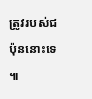ត្រូវរបស់ជប៉ុននោះទេ ៕